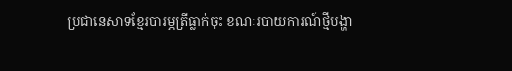ប្រជានេសាទខ្មែរបារម្ភត្រីធ្លាក់ចុះ ខណៈរបាយការណ៍ថ្មីបង្ហា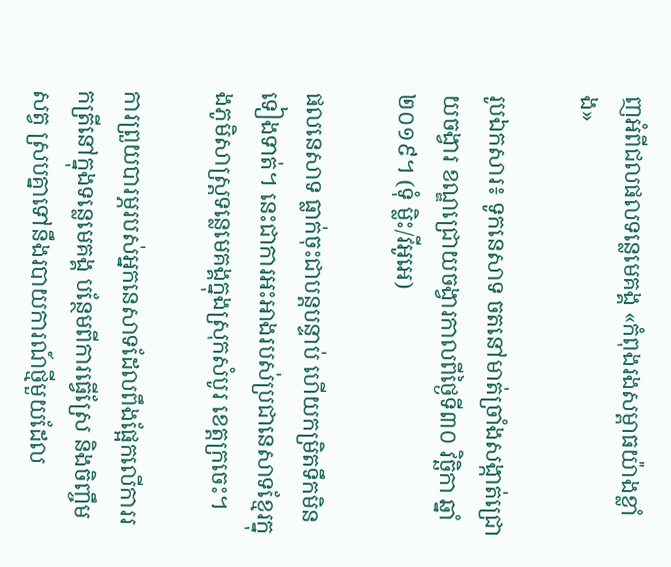ញអំពីជលផលទន្លេមេគង្គ «កំពុងរងសម្ពាធយ៉ាងខ្លាំង»

រូបឯកសារ៖ ទូកនេសាទ ចតនៅមាត់ច្រាំងសង្កាត់ជ្រោយចង្វារ ខណ្ឌជ្រោយចង្វារកាលពីថ្ងៃទី៣០ វិច្ឆិកា ឆ្នាំ២០១៩។ (ទុំ ម្លិះ/វីអូអេ)

ផលនេសាទ ធ្លាក់ចុះជាបន្តបន្ទាប់ ហើយកម្រិតទឹកមិនទៀងទាត់។ នេះជាការអះអាងរបស់ប្រជានេសាទខ្មែរក្នុងភូមិសាស្រ្តទន្លេមេគង្គក្នុងស្រុកសំបូរ ខេត្តក្រចេះ។

ការព្រួយបារម្ភរបស់អ្នកនេសាទដែលពឹងផ្អែកលើការរកត្រីនៅក្នុងទន្លេមេគង្គ បន្ថែមពីការធ្វើស្រែ និងចិញ្ចឹមសត្វ ស្របគ្នាទៅនឹងរបាយការណ៍ថ្មីមួយដែល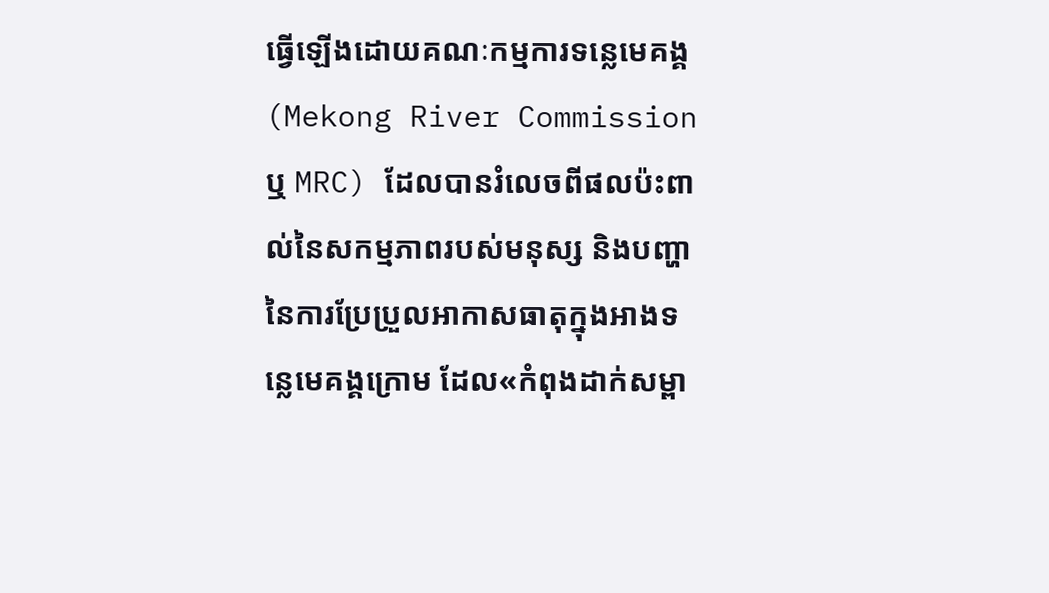ធ្វើឡើងដោយគណៈកម្មការទន្លេមេគង្គ (Mekong River Commission ឬ MRC) ដែលបានរំលេចពីផលប៉ះពាល់នៃសកម្មភាពរបស់មនុស្ស និងបញ្ហានៃការប្រែប្រួលអាកាសធាតុក្នុងអាងទន្លេមេគង្គក្រោម ដែល«កំពុងដាក់សម្ពា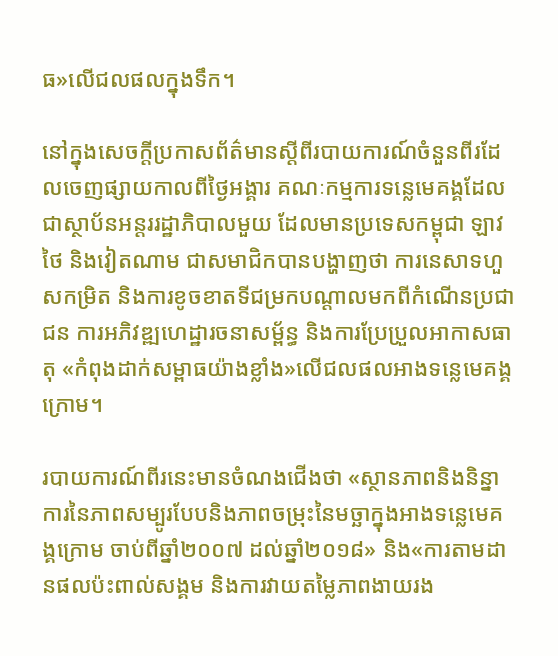ធ»លើជលផលក្នុងទឹក។

នៅក្នុងសេចក្តីប្រកាសព័ត៌មានស្តីពីរបាយការណ៍ចំនួនពីរដែលចេញផ្សាយកាលពីថ្ងៃអង្គារ គណៈកម្មការទន្លេមេគង្គដែលជាស្ថាប័នអន្តររដ្ឋាភិបាលមួយ ដែលមានប្រទេសកម្ពុជា ឡាវ ថៃ និងវៀតណាម ជាសមាជិកបានបង្ហាញថា ការនេសាទហួសកម្រិត និងការខូចខាតទីជម្រកបណ្តាលមកពីកំណើនប្រជាជន ការអភិវឌ្ឍហេដ្ឋារចនាសម្ព័ន្ធ និងការប្រែប្រួលអាកាសធាតុ «កំពុងដាក់សម្ពាធយ៉ាងខ្លាំង»លើជលផលអាងទន្លេមេគង្គក្រោម។

របាយការណ៍ពីរនេះមានចំណងជើងថា «ស្ថានភាពនិងនិន្នាការនៃភាពសម្បូរបែបនិងភាពចម្រុះនៃមច្ឆាក្នុងអាងទន្លេមេគង្គក្រោម ចាប់ពីឆ្នាំ២០០៧ ដល់ឆ្នាំ២០១៨» និង«ការតាមដានផលប៉ះពាល់សង្គម និងការវាយតម្លៃភាពងាយរង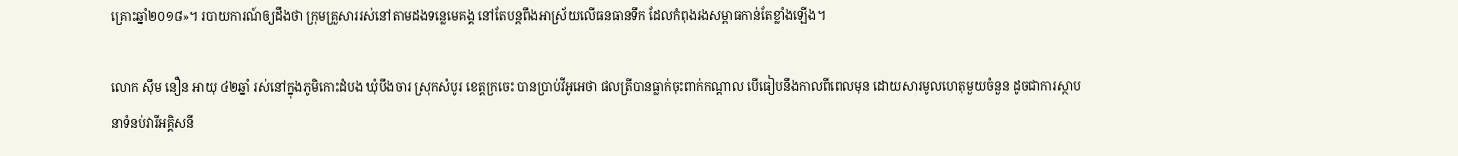គ្រោះឆ្នាំ២០១៨»។ របាយការណ៍ឲ្យដឹងថា ក្រុមគ្រួសាររស់នៅតាមដងទន្លេមេគង្គ នៅតែបន្តពឹងអាស្រ័យលើធនធានទឹក ដែលកំពុងរងសម្ពាធកាន់តែខ្លាំងឡើង។

លោក ស៊ឹម នឿន អាយុ ៤២ឆ្នាំ រស់នៅក្នុងភូមិកោះដំបង ឃុំបឹងចារ ស្រុកសំបូរ ខេត្តក្រចេះ បានប្រាប់វីអូអេថា ផលត្រីបានធ្លាក់ចុះពាក់កណ្តាល បើធៀបនឹងកាលពីពេលមុន ដោយសារមូលហេតុមួយចំនួន ដូចជាការស្ថាបនាទំនប់វារីអគ្គិសនី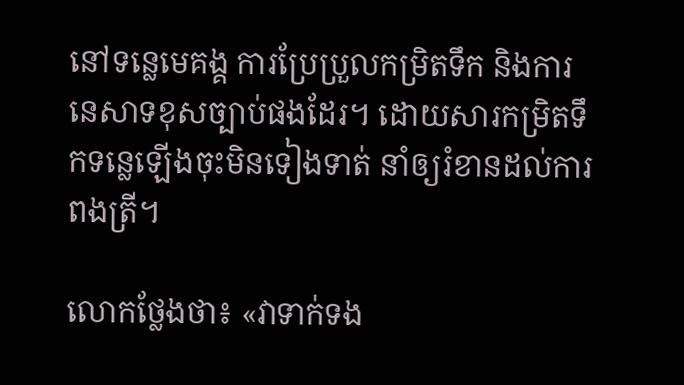នៅទន្លេមេគង្គ ការប្រែប្រួលកម្រិតទឹក និងការនេសាទខុសច្បាប់ផងដែរ។ ដោយសារកម្រិតទឹកទន្លេឡើងចុះមិនទៀងទាត់ នាំឲ្យរំខានដល់ការពងត្រី។

លោកថ្លែងថា៖ «វាទាក់ទង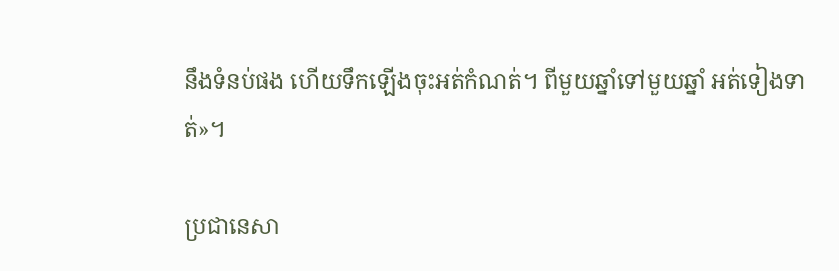នឹងទំនប់ផង ហើយទឹកឡើងចុះអត់កំណត់។ ពីមួយឆ្នាំទៅមួយឆ្នាំ អត់ទៀងទាត់»។

ប្រជានេសា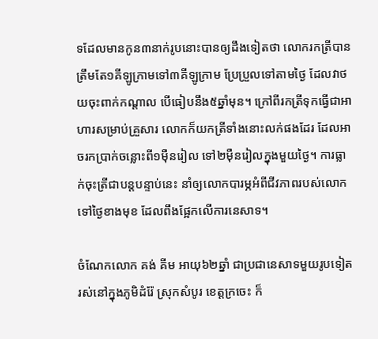ទដែលមានកូន៣នាក់រូបនោះបានឲ្យដឹងទៀតថា លោករកត្រីបានត្រឹមតែ១គីឡូក្រាមទៅ៣គីឡូក្រាម ប្រែប្រួលទៅតាមថ្ងៃ ដែលវាថយចុះពាក់កណ្តាល បើធៀបនឹង៥ឆ្នាំមុន។ ក្រៅពីរកត្រីទុកធ្វើជាអាហារសម្រាប់គ្រួសារ លោកក៏យកត្រីទាំងនោះលក់ផងដែរ ដែលអាចរកប្រាក់ចន្លោះពី១ម៉ឺនរៀល ទៅ២ម៉ឺនរៀលក្នុងមួយថ្ងៃ។ ការធ្លាក់ចុះត្រីជាបន្តបន្ទាប់នេះ នាំឲ្យលោកបារម្ភអំពីជីវភាពរបស់លោកទៅថ្ងៃខាងមុខ ដែលពឹងផ្អែកលើការនេសាទ។

ចំណែកលោក គង់ គីម អាយុ៦២ឆ្នាំ ជាប្រជានេសាទមួយរូបទៀត រស់នៅក្នុងភូមិដំរ៉ែ ស្រុកសំបូរ ខេត្តក្រចេះ ក៏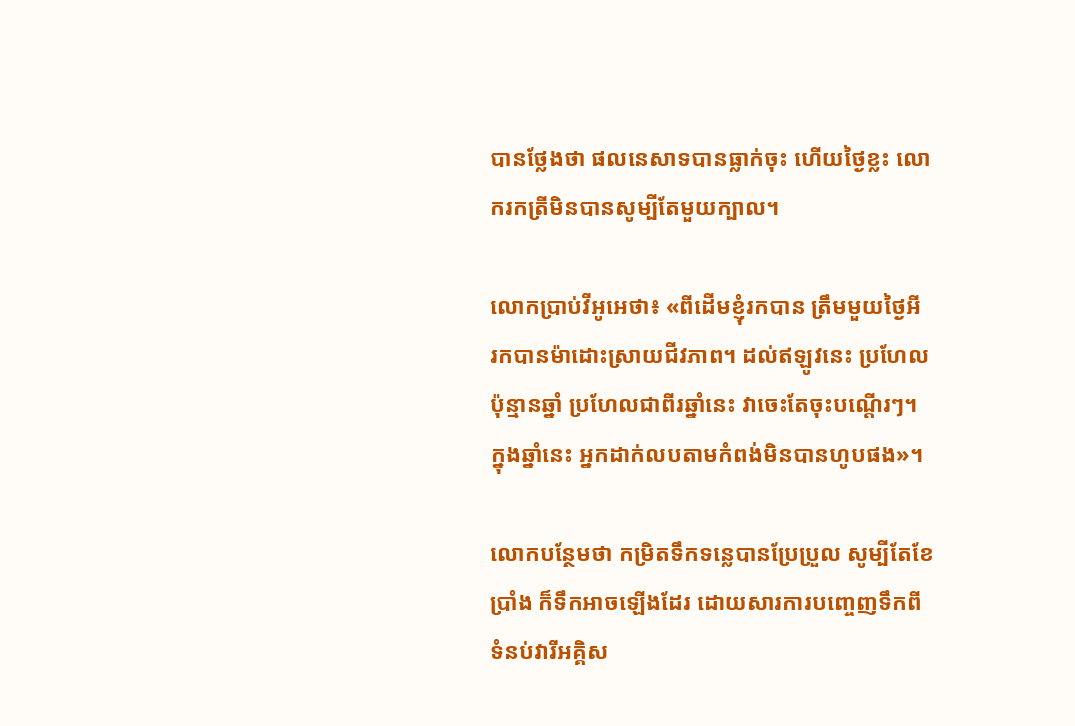បានថ្លែងថា ផលនេសាទបានធ្លាក់ចុះ ហើយថ្ងៃខ្លះ លោករកត្រីមិនបានសូម្បីតែមួយក្បាល។

លោកប្រាប់វីអូអេថា៖ «ពីដើមខ្ញុំរកបាន ត្រឹមមួយថ្ងៃអី រកបានម៉ាដោះស្រាយជីវភាព។ ដល់ឥឡូវនេះ ប្រហែលប៉ុន្មានឆ្នាំ ប្រហែលជាពីរឆ្នាំនេះ វាចេះតែចុះបណ្តើរៗ។ ក្នុងឆ្នាំនេះ អ្នកដាក់លបតាមកំពង់មិនបានហូបផង»។

លោកបន្ថែមថា កម្រិតទឹកទន្លេបានប្រែប្រួល សូម្បីតែខែប្រាំង ក៏ទឹកអាចឡើងដែរ ដោយសារការបញ្ចេញទឹកពីទំនប់វារីអគ្គិស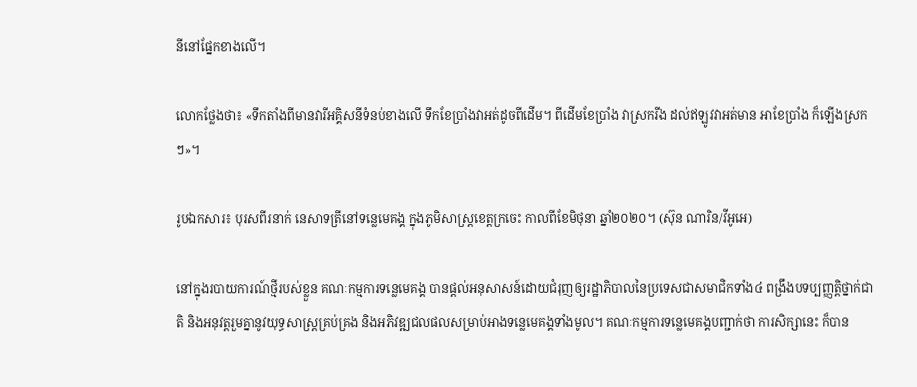នីនៅផ្នែកខាងលើ។

លោកថ្លែងថា៖ «ទឹកតាំងពីមានវារីអគ្គិសនីទំនប់ខាងលើ ទឹកខែប្រាំងវាអត់ដូចពីដើម។ ពីដើមខែប្រាំង វាស្រករីង ដល់ឥឡូវវាអត់មាន អាខែប្រាំង ក៏ឡើងស្រកៗ»។

រូបឯកសារ៖ បុរសពីរនាក់ នេសាទត្រីនៅទន្លេមេគង្គ ក្នុងភូមិសាស្រ្តខេត្តក្រចេះ កាលពីខែមិថុនា ឆ្នាំ២០២០។ (ស៊ុន ណារិន/វីអូអេ)

នៅក្នុងរបាយការណ៍ថ្មីរបស់ខ្លួន គណៈកម្មការទន្លេមេគង្គ បានផ្តល់អនុសាសន៍ដោយជំរុញឲ្យរដ្ឋាភិបាលនៃប្រទេសជាសមាជិកទាំង៤ ពង្រឹងបទប្បញ្ញត្តិថ្នាក់ជាតិ និងអនុវត្តរួមគ្នានូវយុទ្ធសាស្ត្រគ្រប់គ្រង និងអភិវឌ្ឍជលផលសម្រាប់អាងទន្លេមេគង្គទាំងមូល។ គណៈកម្មការទន្លេមេគង្គបញ្ជាក់ថា ការសិក្សានេះ ក៏បាន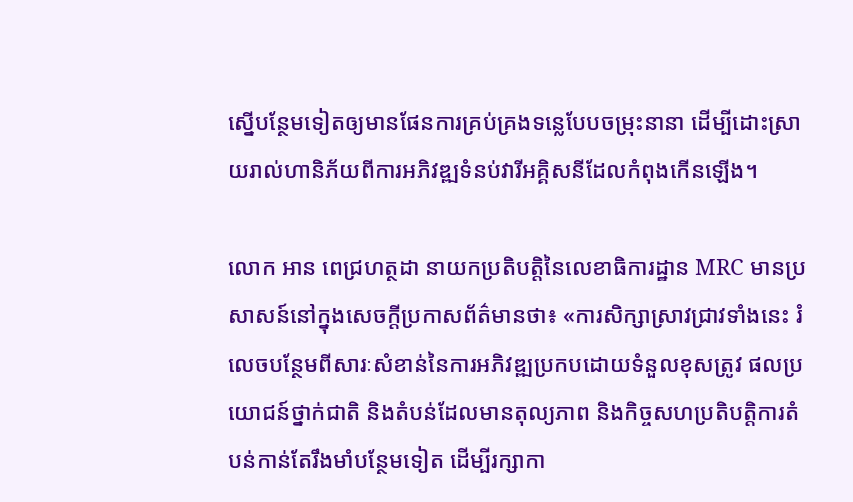ស្នើបន្ថែមទៀតឲ្យមានផែនការគ្រប់គ្រងទន្លេបែបចម្រុះនានា ដើម្បីដោះស្រាយរាល់ហានិភ័យពីការអភិវឌ្ឍទំនប់វារីអគ្គិសនីដែលកំពុងកើនឡើង។

លោក អាន ពេជ្រហត្ថដា នាយកប្រតិបត្តិនៃលេខាធិការដ្ឋាន MRC មានប្រសាសន៍នៅក្នុងសេចក្តីប្រកាសព័ត៌មានថា៖ «ការសិក្សាស្រាវជ្រាវទាំងនេះ រំលេចបន្ថែមពីសារៈសំខាន់នៃការអភិវឌ្ឍប្រកបដោយទំនួលខុសត្រូវ ផលប្រយោជន៍ថ្នាក់ជាតិ និងតំបន់ដែលមានតុល្យភាព និងកិច្ចសហប្រតិបត្តិការតំបន់កាន់តែរឹងមាំបន្ថែមទៀត ដើម្បីរក្សាកា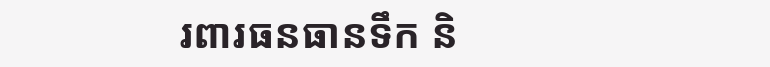រពារធនធានទឹក និ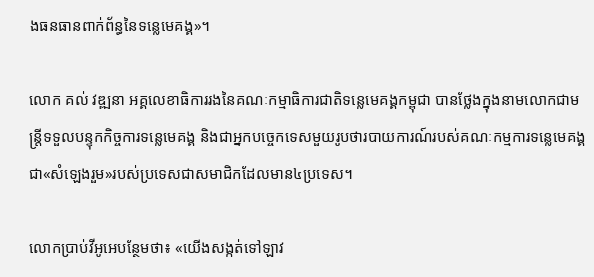ងធនធានពាក់ព័ន្ធនៃទន្លេមេគង្គ»។

លោក គល់ វឌ្ឍនា អគ្គលេខាធិការរងនៃគណៈកម្មាធិការជាតិទន្លេមេគង្គកម្ពុជា បានថ្លែងក្នុងនាមលោកជាមន្រ្តីទទួលបន្ទុកកិច្ចការទន្លេមេគង្គ និងជាអ្នកបច្ចេកទេសមួយរូបថារបាយការណ៍របស់គណៈកម្មការទន្លេមេគង្គជា«សំឡេងរួម»របស់ប្រទេសជាសមាជិកដែលមាន៤ប្រទេស។

លោកប្រាប់វីអូអេបន្ថែមថា៖ «យើងសង្កត់ទៅឡាវ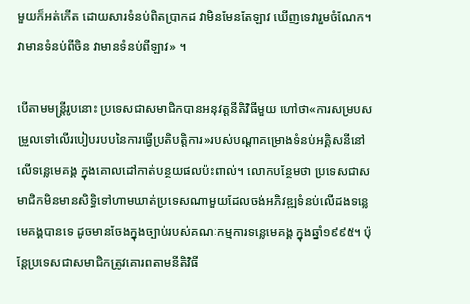មួយក៏អត់កើត ដោយសារទំនប់ពិតប្រាកដ វាមិនមែនតែឡាវ ឃើញទេវារួមចំណែក។ វាមានទំនប់ពីចិន វាមានទំនប់ពីឡាវ» ។

បើតាមមន្រ្តីរូបនោះ ប្រទេសជាសមាជិកបានអនុវត្តនីតិវិធីមួយ ហៅថា«ការសម្របសម្រួលទៅលើរបៀបរបបនៃការធ្វើប្រតិបត្តិការ»របស់បណ្តាគម្រោងទំនប់អគ្គិសនីនៅលើទន្លេមេគង្គ ក្នុងគោលដៅកាត់បន្ថយផលប៉ះពាល់។ លោកបន្ថែមថា ប្រទេសជាសមាជិកមិនមានសិទ្ធិទៅហាមឃាត់ប្រទេសណាមួយដែលចង់អភិវឌ្ឍទំនប់លើដងទន្លេមេគង្គបានទេ ដូចមានចែងក្នុងច្បាប់របស់គណៈកម្មការទន្លេមេគង្គ ក្នុងឆ្នាំ១៩៩៥។ ប៉ុន្តែប្រទេសជាសមាជិកត្រូវគោរពតាមនីតិវិធី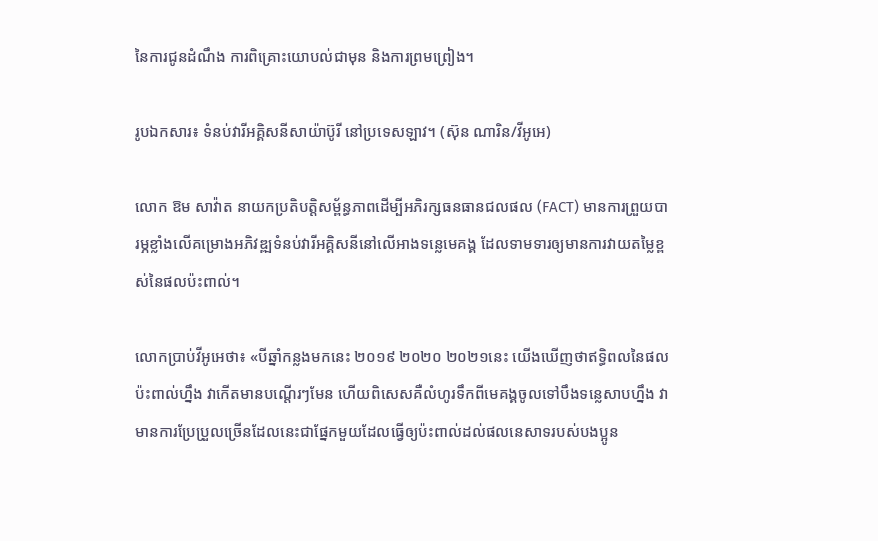នៃការជូនដំណឹង ការពិគ្រោះយោបល់ជាមុន និងការព្រមព្រៀង។

រូបឯកសារ៖ ទំនប់វារីអគ្គិសនីសាយ៉ាប៊ូរី នៅប្រទេសឡាវ។ (ស៊ុន ណារិន/វីអូអេ)

លោក ឱម សាវ៉ាត នាយកប្រតិបត្តិសម្ព័ន្ធភាពដើម្បីអភិរក្សធនធានជលផល (FACT) មានការព្រួយបារម្ភខ្លាំងលើគម្រោងអភិវឌ្ឍទំនប់វារីអគ្គិសនីនៅលើអាងទន្លេមេគង្គ ដែលទាមទារឲ្យមានការវាយតម្លៃខ្ពស់នៃផលប៉ះពាល់។

លោកប្រាប់វីអូអេថា៖ «បីឆ្នាំកន្លងមកនេះ ២០១៩ ២០២០ ២០២១នេះ យើងឃើញថាឥទ្ធិពលនៃផលប៉ះពាល់ហ្នឹង វាកើតមានបណ្តើរៗមែន ហើយពិសេសគឺលំហូរទឹកពីមេគង្គចូលទៅបឹងទន្លេសាបហ្នឹង វាមានការប្រែប្រួលច្រើនដែលនេះជាផ្នែកមួយដែលធ្វើឲ្យប៉ះពាល់ដល់ផលនេសាទរបស់បងប្អូន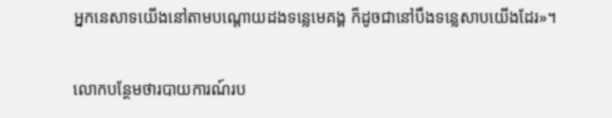អ្នកនេសាទយើងនៅតាមបណ្តោយដងទន្លេមេគង្គ ក៏ដូចជានៅបឹងទន្លេសាបយើងដែរ»។

លោកបន្ថែមថារបាយការណ៍រប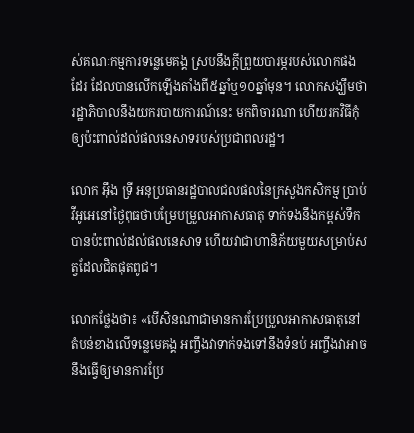ស់គណៈកម្មការទន្លេមេគង្គ ស្របនឹងក្តីព្រួយបារម្ភរបស់លោកផងដែរ ដែលបានលើកឡើងតាំងពី៥ឆ្នាំឬ១០ឆ្នាំមុន។ លោកសង្ឃឹមថារដ្ឋាភិបាលនឹងយករបាយការណ៍នេះ មកពិចារណា ហើយរកវិធីកុំឲ្យប៉ះពាល់ដល់ផលនេសាទរបស់ប្រជាពលរដ្ឋ។

លោក អ៊ឹង ទ្រី អនុប្រធានរដ្ឋបាលជលផលនៃក្រសួងកសិកម្ម ប្រាប់វីអូអេនៅថ្ងៃពុធថាបម្រែបម្រួលអាកាសធាតុ ទាក់ទងនឹងកម្ពស់ទឹក បានប៉ះពាល់ដល់ផលនេសាទ ហើយវាជាហានិភ័យមួយសម្រាប់សត្វដែលជិតផុតពូជ។

លោកថ្លែងថា៖ «បើសិនណាជាមានការប្រែប្រួលអាកាសធាតុនៅតំបន់ខាងលើទន្លេមេគង្គ អញ្ចឹងវាទាក់ទងទៅនឹងទំនប់ អញ្ចឹងវាអាចនឹងធ្វើឲ្យមានការប្រែ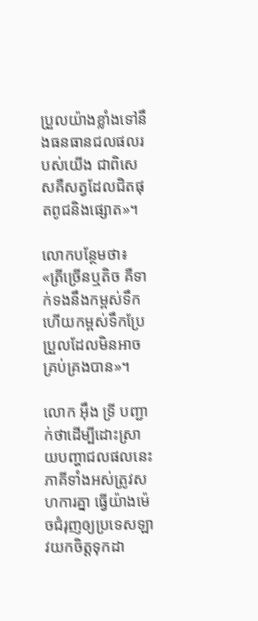ប្រួលយ៉ាងខ្លាំងទៅនឹងធនធានជលផលរបស់យើង ជាពិសេសគឺសត្វដែលជិតផុតពូជនិងផ្សោត»។

លោកបន្ថែមថា៖ «ត្រីច្រើនឬតិច គឺទាក់ទងនឹងកម្ពស់ទឹក ហើយកម្ពស់ទឹកប្រែប្រួលដែលមិនអាចគ្រប់គ្រងបាន»។

លោក អ៊ឹង ទ្រី បញ្ជាក់ថាដើម្បីដោះស្រាយបញ្ហាជលផលនេះ ភាគីទាំងអស់ត្រូវសហការគ្នា ធ្វើយ៉ាងម៉េចជំរុញឲ្យប្រទេសឡាវយកចិត្តទុកដា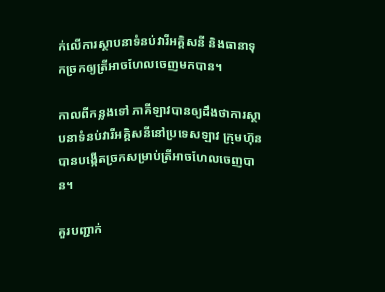ក់លើការស្ថាបនាទំនប់វារីអគ្គិសនី និងធានាទុកច្រកឲ្យត្រីអាចហែលចេញមកបាន។

កាលពីកន្លងទៅ ភាគីឡាវបានឲ្យដឹងថាការស្ថាបនាទំនប់វារីអគ្គិសនីនៅប្រទេសឡាវ ក្រុមហ៊ុនបានបង្កើតច្រកសម្រាប់ត្រីអាចហែលចេញបាន។

គួរបញ្ជាក់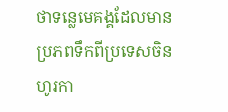ថាទន្លេមេគង្គដែលមានប្រភពទឹកពីប្រទេសចិន ហូរកា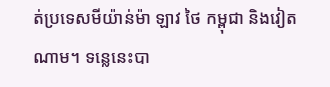ត់ប្រទេសមីយ៉ាន់ម៉ា ឡាវ ថៃ កម្ពុជា និងវៀតណាម។ ទន្លេនេះបា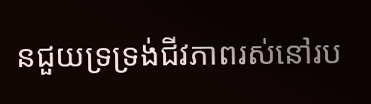នជួយទ្រទ្រង់ជីវភាពរស់នៅរប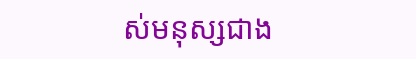ស់មនុស្សជាង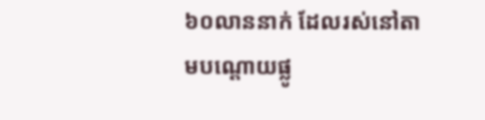៦០លាននាក់ ដែលរស់នៅតាមបណ្តោយផ្លូ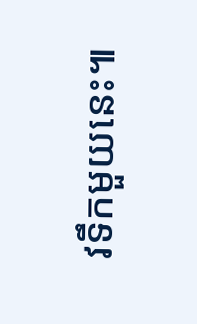វទឹកមួយនេះ៕